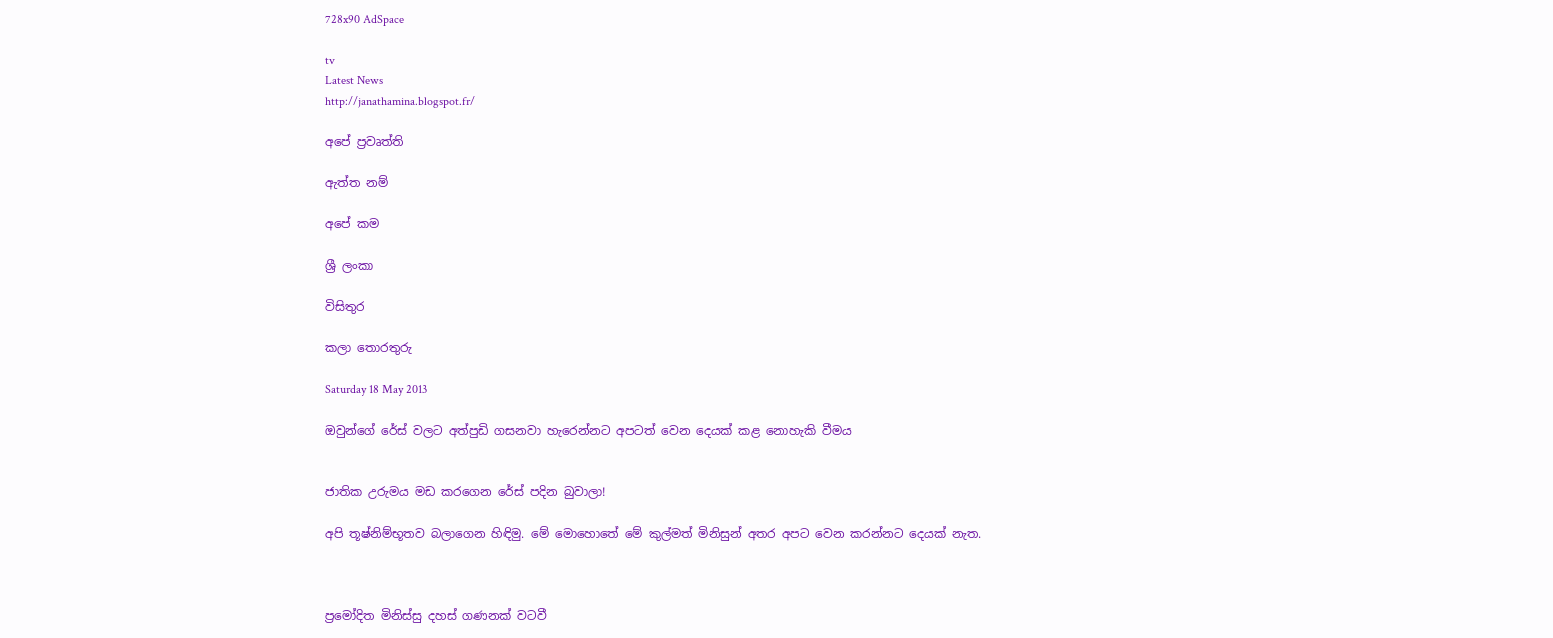728x90 AdSpace

tv
Latest News
http://janathamina.blogspot.fr/

අපේ ප්‍රවෘත්ති

ඇත්ත නම්

අපේ කම

ශ්‍රී ලංකා

විසිතුර

කලා තොරතුරු

Saturday 18 May 2013

ඔවුන්ගේ රේස්‌ වලට අත්පුඩි ගසනවා හැරෙන්නට අපටත් වෙන දෙයක්‌ කළ නොහැකි වීමය


ජාතික උරුමය මඩ කරගෙන රේස්‌ පදින බුවාලා!

අපි තූෂ්නිම්භූතව බලාගෙන හිඳිමු. මේ මොහොතේ මේ කුල්මත් මිනිසුන් අතර අපට වෙන කරන්නට දෙයක්‌ නැත.



ප්‍රමෝදිත මිනිස්‌සු දහස්‌ ගණනක්‌ වටවී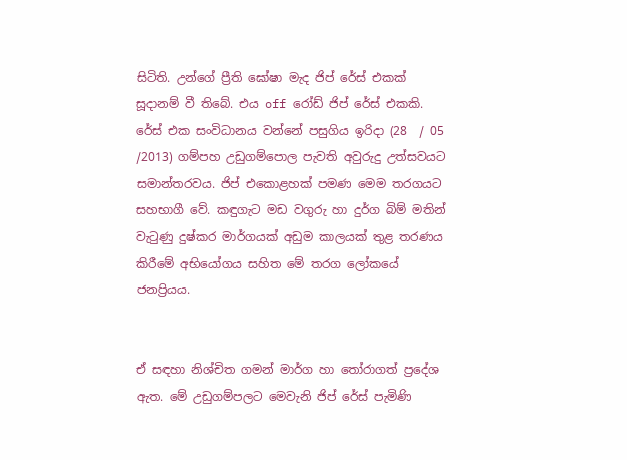සිටිති. උන්ගේ ප්‍රීති ඝෝෂා මැද ජිප් රේස්‌ එකක්‌ සූදානම් වී තිබේ. එය off රෝඩ් ජිප් රේස්‌ එකකි. රේස්‌ එක සංවිධානය වන්නේ පසුගිය ඉරිදා (28  / 05 /2013) ගම්පහ උඩුගම්පොල පැවති අවුරුදු උත්සවයට සමාන්තරවය. ජිප් එකොළහක්‌ පමණ මෙම තරගයට සහභාගී වේ. කඳුගැට මඩ වගුරු හා දුර්ග බිම් මතින් වැටුණු දුෂ්කර මාර්ගයක්‌ අඩුම කාලයක්‌ තුළ තරණය කිරීමේ අභියෝගය සහිත මේ තරග ලෝකයේ ජනප්‍රියය.


ඒ සඳහා නිශ්චිත ගමන් මාර්ග හා තෝරාගත් ප්‍රදේශ ඇත. මේ උඩුගම්පලට මෙවැනි ජිප් රේස්‌ පැමිණි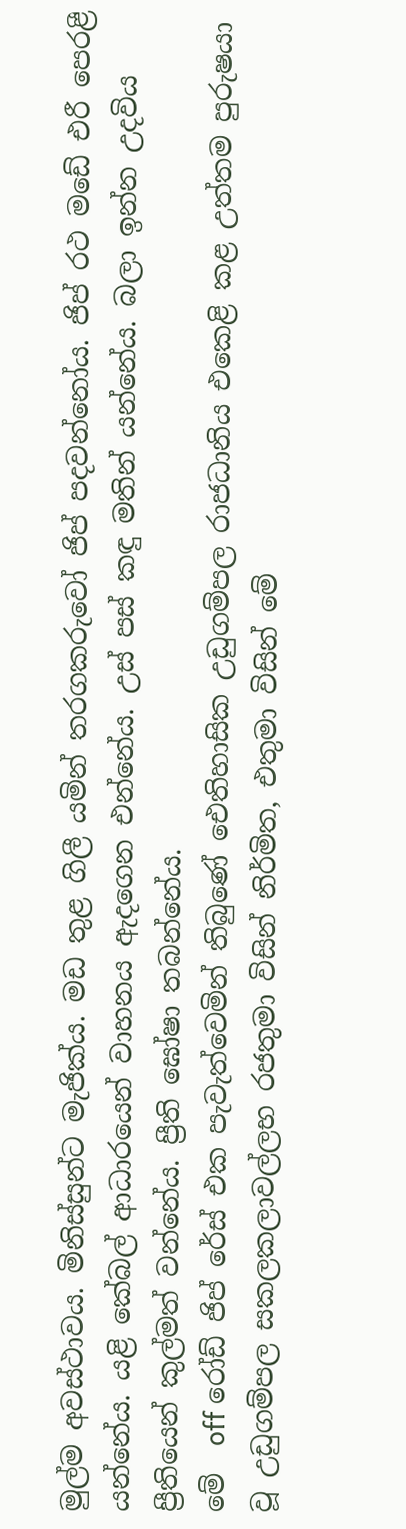මුල්ම අවස්‌ථාවය. මිනිස්‌සුන්ට මැජික්‌ය. මඩ තුළ ගිලී යමින් තරගකරුවෝ ජිප් පදවන්නෝය. ජිප් රථ මඩේ එරී පෙරළී යන්නේය. යළි කේබල් ආධාරයෙන් වාහනය ඇදගෙන එන්නේය. උස්‌ පස්‌ කඳු මතින් යන්නේය. බලා ඉන්න උදවිය ප්‍රීතියෙන් කුල්මත් වන්නේය. ප්‍රීති ඝෝෂා තබන්නේය.
මේ  off රෝඩ් ජිප් රේස්‌ එක පැවැත්වෙමින් තිබුණේ ඓතිහාසික උඩුගම්පල රාජධානිය එකෙළි කළ උත්තම පුරුෂයා වූ උඩුගම්පල සකලකලාවල්ලභ රජතුමා විසින් නිර්මිත, එතුමා විසින් මේ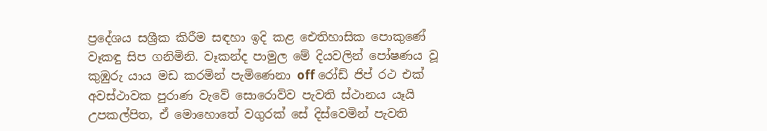ප්‍රදේශය සශ්‍රීක කිරීම සඳහා ඉදි කළ ඓතිහාසික පොකුණේ වෑකඳු සිප ගනිමිනි. වෑකන්ද පාමුල මේ දියවලින් පෝෂණය වූ කුඹුරු යාය මඩ කරමින් පැමිණෙනා off රෝඩ් ජිප් රථ එක්‌ අවස්‌ථාවක පුරාණ වැවේ සොරොව්ව පැවති ස්‌ථානය යෑයි උපකල්පිත, ඒ මොහොතේ වගුරක්‌ සේ දිස්‌වෙමින් පැවති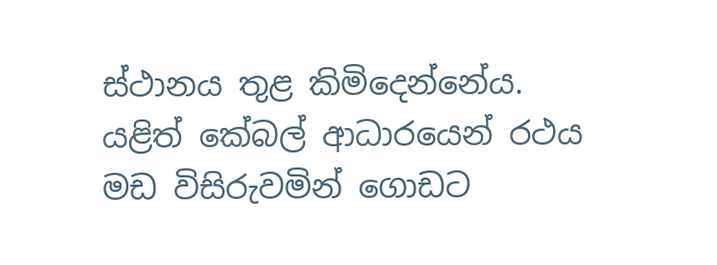ස්‌ථානය තුළ කිමිදෙන්නේය. යළිත් කේබල් ආධාරයෙන් රථය මඩ විසිරුවමින් ගොඩට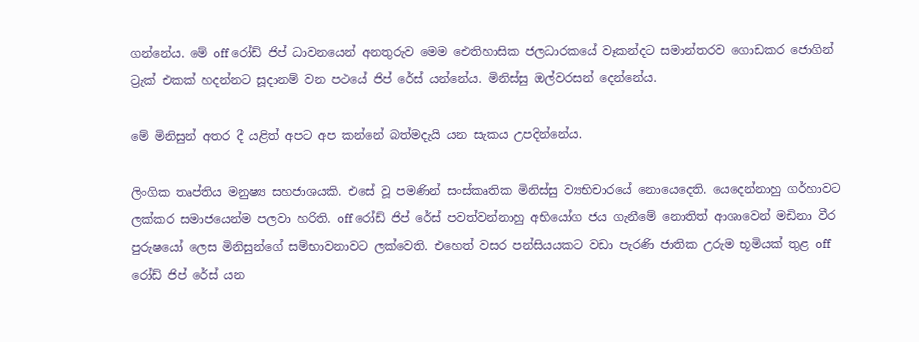ගන්නේය. මේ off රෝඩ් ජිප් ධාවනයෙන් අනතුරුව මෙම ඓතිහාසික ජලධාරකයේ වෑකන්දට සමාන්තරව ගොඩකර ජොගින් ට්‍රැක්‌ එකක්‌ හදන්නට සූදානම් වන පථයේ ජිප් රේස්‌ යන්නේය. මිනිස්‌සු ඔල්වරසන් දෙන්නේය.

මේ මිනිසුන් අතර දී යළිත් අපට අප කන්නේ බත්මදැයි යන සැකය උපදින්නේය.

ලිංගික තෘප්තිය මනුෂ්‍ය සහජාශයකි. එසේ වූ පමණින් සංස්‌කෘතික මිනිස්‌සු ව්‍යභිචාරයේ නොයෙදෙති. යෙදෙන්නාහු ගර්හාවට ලක්‌කර සමාජයෙන්ම පලවා හරිති. off රෝඩ් ජිප් රේස්‌ පවත්වන්නාහු අභියෝග ජය ගැනීමේ නොතිත් ආශාවෙන් මඩිනා වීර පුරුෂයෝ ලෙස මිනිසුන්ගේ සම්භාවනාවට ලක්‌වෙති. එහෙත් වසර පන්සියයකට වඩා පැරණි ජාතික උරුම භූමියක්‌ තුළ off රෝඩ් ජිප් රේස්‌ යන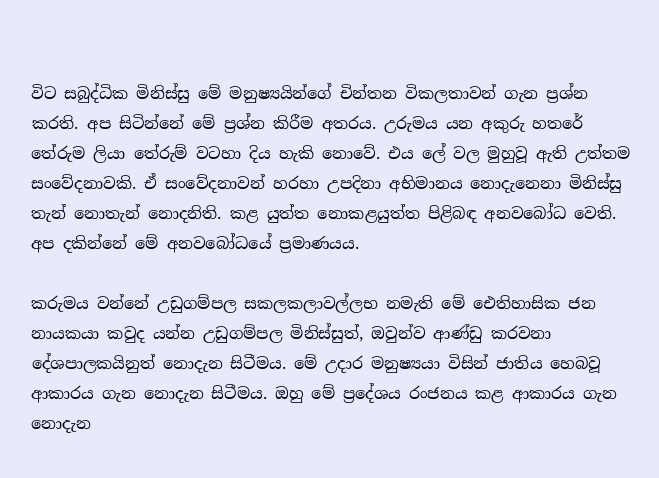විට සබුද්ධික මිනිස්‌සු මේ මනුෂ්‍යයින්ගේ චින්තන විකලතාවන් ගැන ප්‍රශ්න කරති. අප සිටින්නේ මේ ප්‍රශ්න කිරීම අතරය. උරුමය යන අකුරු හතරේ තේරුම ලියා තේරුම් වටහා දිය හැකි නොවේ. එය ලේ වල මුහුවූ ඇති උත්තම සංවේදනාවකි. ඒ සංවේදනාවන් හරහා උපදිනා අභිමානය නොදැනෙනා මිනිස්‌සු තැන් නොතැන් නොදනිති. කළ යුත්ත නොකළයුත්ත පිළිබඳ අනවබෝධ වෙති. අප දකින්නේ මේ අනවබෝධයේ ප්‍රමාණයය.

කරුමය වන්නේ උඩුගම්පල සකලකලාවල්ලභ නමැති මේ ඓතිහාසික ජන නායකයා කවුද යන්න උඩුගම්පල මිනිස්‌සුත්, ඔවුන්ව ආණ්‌ඩු කරවනා දේශපාලකයිනුත් නොදැන සිටීමය. මේ උදාර මනුෂ්‍යයා විසින් ජාතිය හෙබවූ ආකාරය ගැන නොදැන සිටීමය. ඔහු මේ ප්‍රදේශය රංජනය කළ ආකාරය ගැන නොදැන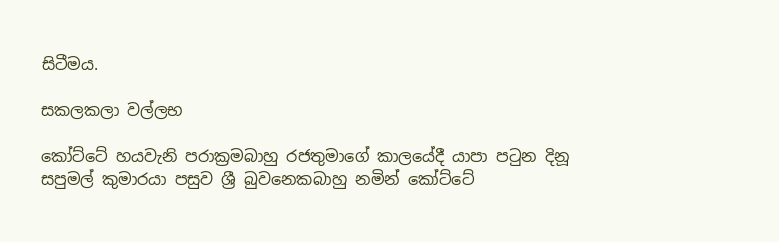සිටීමය.

සකලකලා වල්ලභ

කෝට්‌ටේ හයවැනි පරාක්‍රමබාහු රජතුමාගේ කාලයේදී යාපා පටුන දිනූ සපුමල් කුමාරයා පසුව ශ්‍රී බුවනෙකබාහු නමින් කෝට්‌ටේ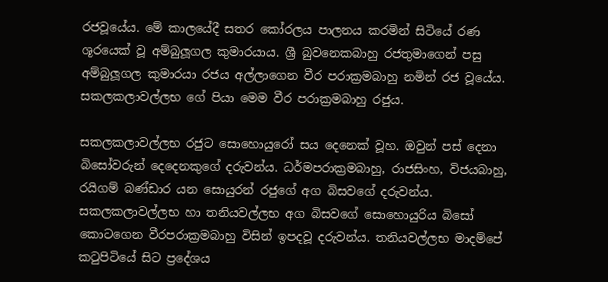රජවූයේය. මේ කාලයේදී සතර කෝරලය පාලනය කරමින් සිටියේ රණ ශූරයෙක්‌ වූ අම්බුලූගල කුමාරයාය. ශ්‍රී බුවනෙකබාහු රජතුමාගෙන් පසු අම්බුලූගල කුමාරයා රජය අල්ලාගෙන වීර පරාක්‍රමබාහු නමින් රජ වූයේය. සකලකලාවල්ලභ ගේ පියා මෙම වීර පරාක්‍රමබාහු රජුය.

සකලකලාවල්ලභ රජුට සොහොයුරෝ සය දෙනෙක්‌ වූහ. ඔවුන් පස්‌ දෙනා බිසෝවරුන් දෙදෙනකුගේ දරුවන්ය. ධර්මපරාක්‍රමබාහු, රාජසිංහ, විජයබාහු, රයිගම් බණ්‌ඩාර යන සොයුරන් රජුගේ අග බිසවගේ දරුවන්ය. සකලකලාවල්ලභ හා තනියවල්ලභ අග බිසවගේ සොහොයුරිය බිසෝ කොටගෙන වීරපරාක්‍රමබාහු විසින් ඉපදවූ දරුවන්ය. තනියවල්ලභ මාදම්පේ කටුපිටියේ සිට ප්‍රදේශය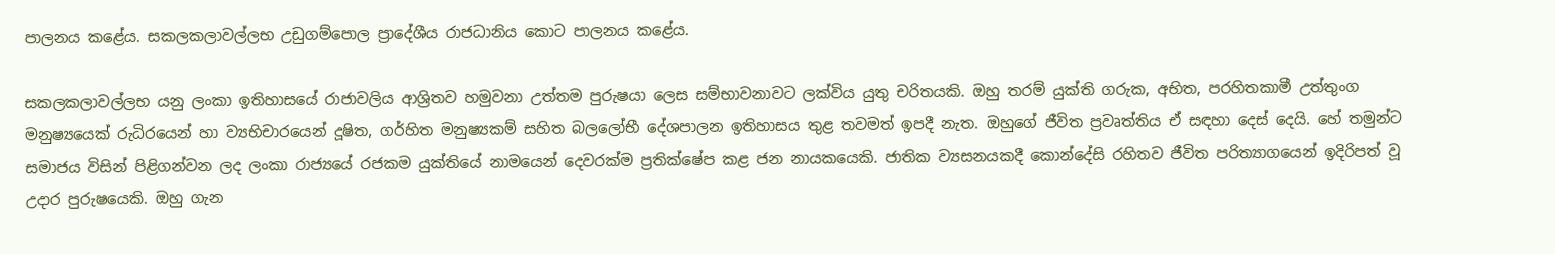පාලනය කළේය. සකලකලාවල්ලභ උඩුගම්පොල ප්‍රාදේශීය රාජධානිය කොට පාලනය කළේය.

සකලකලාවල්ලභ යනු ලංකා ඉතිහාසයේ රාජාවලිය ආශ්‍රිතව හමුවනා උත්තම පුරුෂයා ලෙස සම්භාවනාවට ලක්‌විය යුතු චරිතයකි. ඔහු තරම් යුක්‌ති ගරුක, අභිත, පරහිතකාමී උත්තුංග මනුෂ්‍යයෙක්‌ රුධිරයෙන් හා ව්‍යභිචාරයෙන් දූෂිත, ගර්හිත මනුෂ්‍යකම් සහිත බලලෝභී දේශපාලන ඉතිහාසය තුළ තවමත් ඉපදී නැත. ඔහුගේ ජීවිත ප්‍රවෘත්තිය ඒ සඳහා දෙස්‌ දෙයි. හේ තමුන්ට සමාජය විසින් පිළිගන්වන ලද ලංකා රාජ්‍යයේ රජකම යුක්‌තියේ නාමයෙන් දෙවරක්‌ම ප්‍රතික්‌ෂේප කළ ජන නායකයෙකි. ජාතික ව්‍යසනයකදී කොන්දේසි රහිතව ජීවිත පරිත්‍යාගයෙන් ඉදිරිපත් වූ උදාර පුරුෂයෙකි. ඔහු ගැන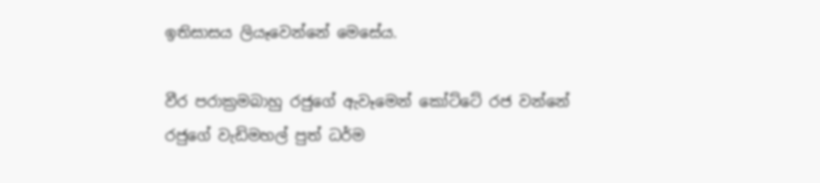ඉතිසාසය ලියෑවෙන්නේ මෙසේය.

වීර පරාක්‍රමබාහු රජුගේ ඇවෑමෙන් කෝට්‌ටේ රජ වන්නේ රජුගේ වැඩිමහල් පුත් ධර්ම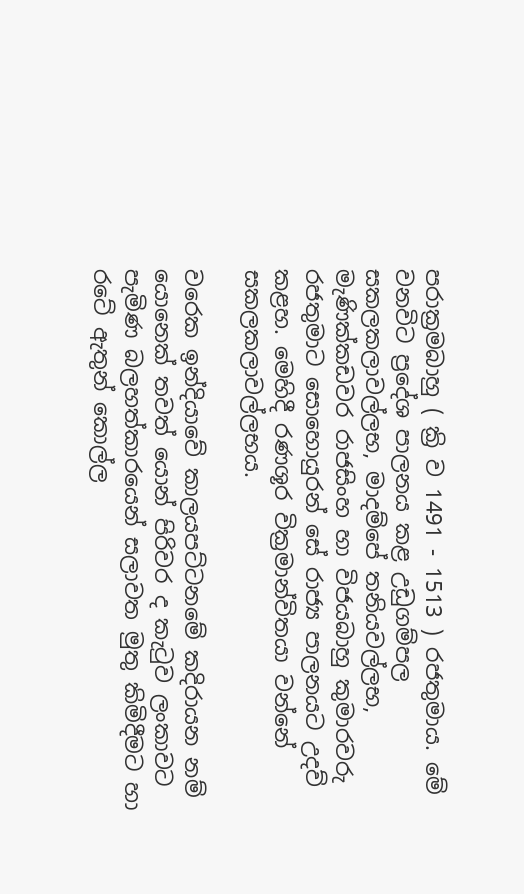පරාක්‍රමබාහු ( ක්‍රි ව 1491 - 1513 ) රජතුමාය. මේ වනවිට ප්‍රදේශ පාලනය කළ උඩුගම්පල සකලකලාවල්ලභ, මාදම්පේ තනියවල්ලභ, මැණික්‌කඩවර රාජසිංහ හා විජයබාහු කුමාරවරු රජතුමාට සොහොයුරන් සේ රාජ්‍ය පාලනයට උදව් කළහ. මෙහිදී රණශූර වික්‍රමාන්විතයා වන්නේ සකලකලාවල්ලභය.

වරෙක ඉන්දියාවේ කාලයපට්‌ටනමේ කදිරායන නම් යොනෙක්‌ තවත් යොන් පිරිවර ද කැටුව ලංකාවට පැමිණ බලහත්කාරයෙන් සලාවත මුතු කිමිදීමට හා රටේ ඇතුන් කොල්ල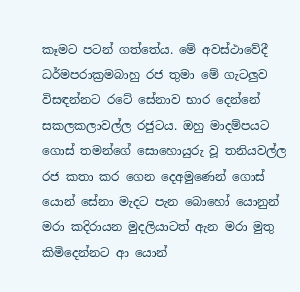කෑමට පටන් ගත්තේය. මේ අවස්‌ථාවේදී ධර්මපරාක්‍රමබාහු රජ තුමා මේ ගැටලුව විසඳන්නට රටේ සේනාව භාර දෙන්නේ සකලකලාවල්ල රජුටය. ඔහු මාදම්පයට ගොස්‌ තමන්ගේ සොහොයුරු වූ තනියවල්ල රජ කතා කර ගෙන දෙඅමුණෙන් ගොස්‌ යොන් සේනා මැදට පැන බොහෝ යොනුන් මරා කදිරායන මුදලියාටත් ඇන මරා මුතු කිමිදෙන්නට ආ යොන්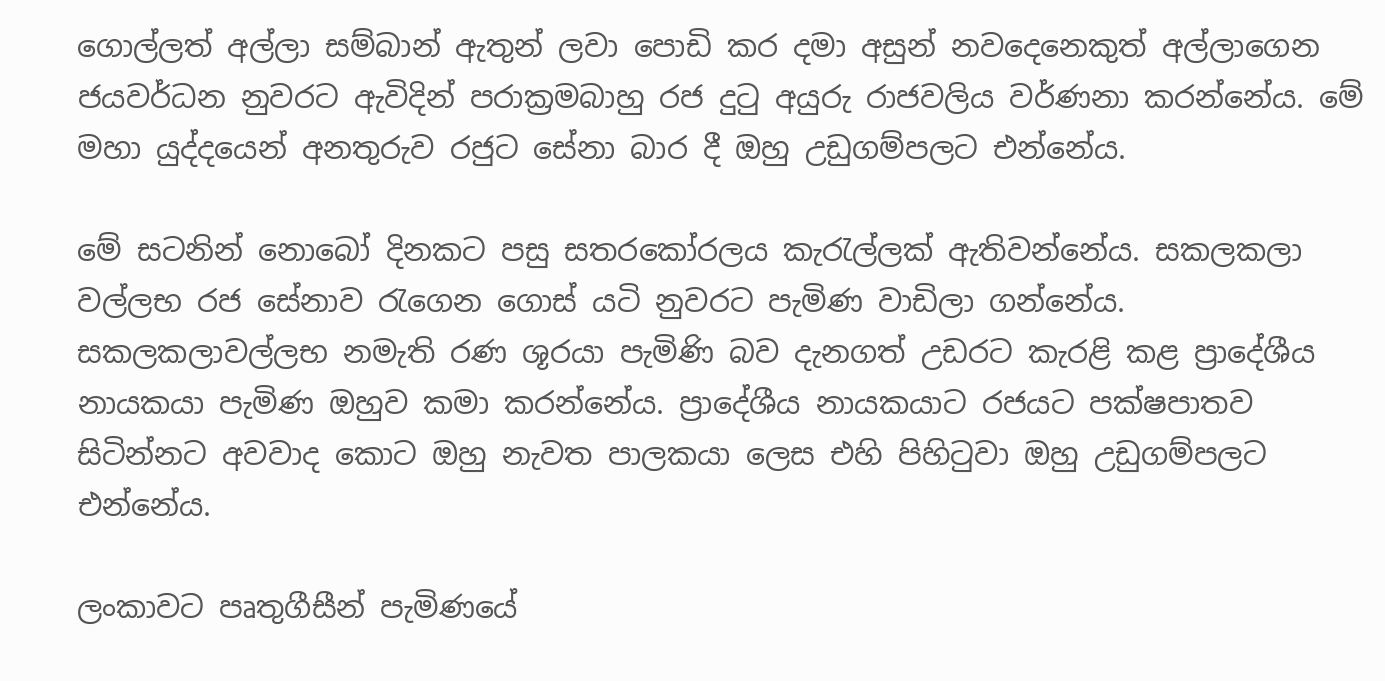ගොල්ලත් අල්ලා සම්බාන් ඇතුන් ලවා පොඩි කර දමා අසුන් නවදෙනෙකුත් අල්ලාගෙන ජයවර්ධන නුවරට ඇවිදින් පරාක්‍රමබාහු රජ දුටු අයුරු රාජවලිය වර්ණනා කරන්නේය. මේ මහා යුද්දයෙන් අනතුරුව රජුට සේනා බාර දී ඔහු උඩුගම්පලට එන්නේය.

මේ සටනින් නොබෝ දිනකට පසු සතරකෝරලය කැරැල්ලක්‌ ඇතිවන්නේය. සකලකලා වල්ලභ රජ සේනාව රැගෙන ගොස්‌ යටි නුවරට පැමිණ වාඩිලා ගන්නේය. සකලකලාවල්ලභ නමැති රණ ශූරයා පැමිණි බව දැනගත් උඩරට කැරළි කළ ප්‍රාදේශීය නායකයා පැමිණ ඔහුව කමා කරන්නේය. ප්‍රාදේශීය නායකයාට රජයට පක්‌ෂපාතව සිටින්නට අවවාද කොට ඔහු නැවත පාලකයා ලෙස එහි පිහිටුවා ඔහු උඩුගම්පලට එන්නේය.

ලංකාවට පෘතුගීසීන් පැමිණයේ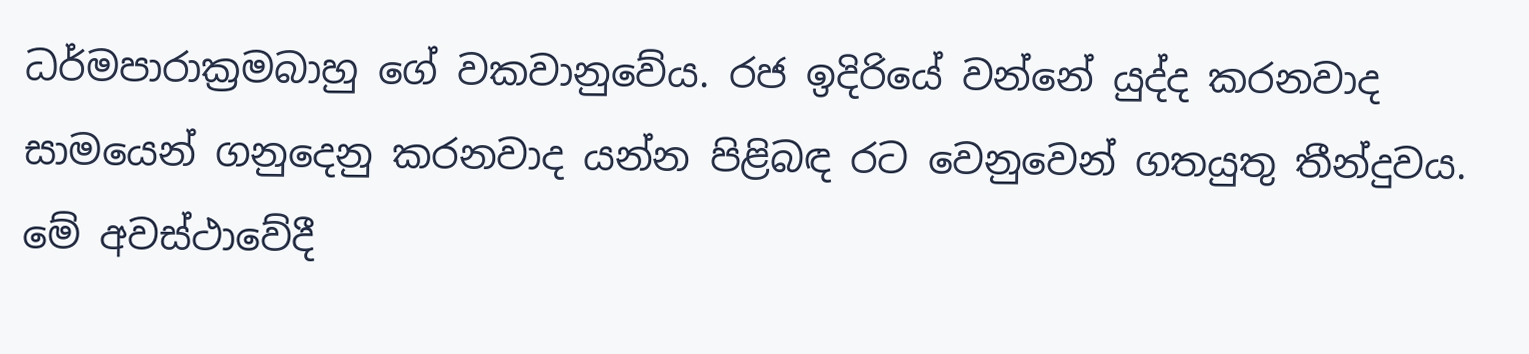ධර්මපාරාක්‍රමබාහු ගේ වකවානුවේය. රජ ඉදිරියේ වන්නේ යුද්ද කරනවාද සාමයෙන් ගනුදෙනු කරනවාද යන්න පිළිබඳ රට වෙනුවෙන් ගතයුතු තීන්දුවය. මේ අවස්‌ථාවේදී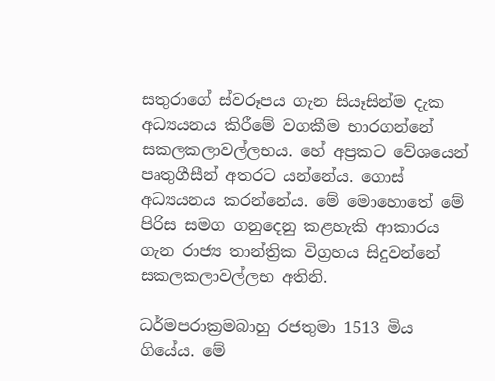සතුරාගේ ස්‌වරූපය ගැන සියෑසින්ම දැක අධ්‍යයනය කිරීමේ වගකීම භාරගන්නේ සකලකලාවල්ලභය. හේ අප්‍රකට වේශයෙන් පෘතුගීසීන් අතරට යන්නේය. ගොස්‌ අධ්‍යයනය කරන්නේය. මේ මොහොතේ මේ පිරිස සමග ගනුදෙනු කළහැකි ආකාරය ගැන රාජ්‍ය තාන්ත්‍රික විග්‍රහය සිදුවන්නේ සකලකලාවල්ලභ අතිනි.

ධර්මපරාක්‍රමබාහු රජතුමා 1513 මිය ගියේය. මේ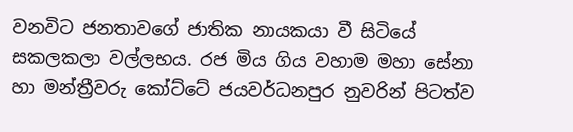වනවිට ජනතාවගේ ජාතික නායකයා වී සිටියේ සකලකලා වල්ලභය. රජ මිය ගිය වහාම මහා සේනා හා මන්ත්‍රීවරු කෝට්‌ටේ ජයවර්ධනපුර නුවරින් පිටත්ව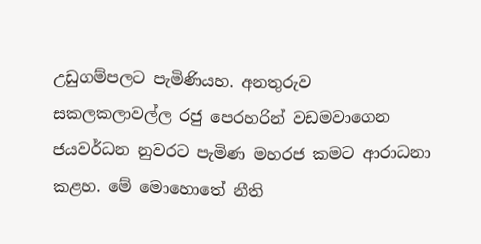උඩුගම්පලට පැමිණියහ. අනතුරුව සකලකලාවල්ල රජු පෙරහරින් වඩමවාගෙන ජයවර්ධන නුවරට පැමිණ මහරජ කමට ආරාධනා කළහ. මේ මොහොතේ නීති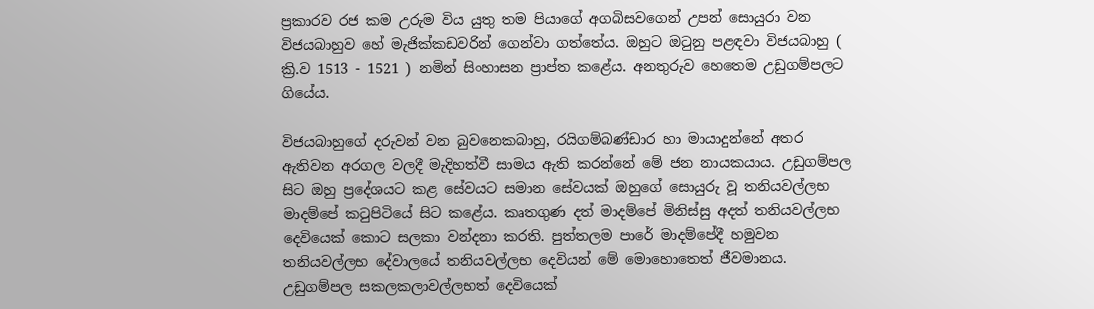ප්‍රකාරව රජ කම උරුම විය යුතු තම පියාගේ අගබිසවගෙන් උපන් සොයුරා වන විජයබාහුව හේ මැජික්‌කඩවරින් ගෙන්වා ගත්තේය. ඔහුට ඔටුනු පළඳවා විජයබාහු ( ක්‍රි.ව 1513 - 1521 ) නමින් සිංහාසන ප්‍රාප්ත කළේය. අනතුරුව හෙතෙම උඩුගම්පලට ගියේය.

විජයබාහුගේ දරුවන් වන බුවනෙකබාහු, රයිගම්බණ්‌ඩාර හා මායාදුන්නේ අතර ඇතිවන අරගල වලදී මැදිහත්වී සාමය ඇති කරන්නේ මේ ජන නායකයාය. උඩුගම්පල සිට ඔහු ප්‍රදේශයට කළ සේවයට සමාන සේවයක්‌ ඔහුගේ සොයුරු වූ තනියවල්ලභ මාදම්පේ කටුපිටියේ සිට කළේය. කෘතගුණ දත් මාදම්පේ මිනිස්‌සු අදත් තනියවල්ලභ දෙවියෙක්‌ කොට සලකා වන්දනා කරති. පුත්තලම පාරේ මාදම්පේදී හමුවන තනියවල්ලභ දේවාලයේ තනියවල්ලභ දෙවියන් මේ මොහොතෙත් ජීවමානය. උඩුගම්පල සකලකලාවල්ලභත් දෙවියෙක්‌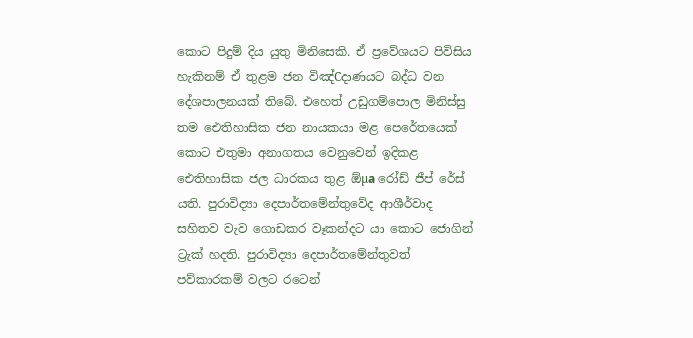කොට පිදුම් දිය යුතු මිනිසෙකි. ඒ ප්‍රවේශයට පිවිසිය හැකිනම් ඒ තුළම ජන විඤ්Cදාණයට බද්ධ වන දේශපාලනයක්‌ තිබේ. එහෙත් උඩුගම්පොල මිනිස්‌සු තම ඓතිහාසික ජන නායකයා මළ පෙරේතයෙක්‌ කොට එතුමා අනාගතය වෙනුවෙන් ඉදිකළ ඓතිහාසික ජල ධාරකය තුළ ඕµa රෝඩ් ජීප් රේස්‌ යති. පුරාවිද්‍යා දෙපාර්තමේන්තුවේද ආශීර්වාද සහිතව වැව ගොඩකර වෑකන්දට යා කොට ජොගින් ට්‍රැක්‌ හදති. පුරාවිද්‍යා දෙපාර්තමේන්තුවත් පව්කාරකම් වලට රටෙන්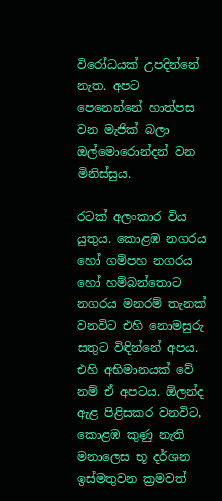විරෝධයක්‌ උපදින්නේ නැත. අපට පෙනෙන්නේ හාත්පස වන මැජික්‌ බලා ඔල්මොරොන්දන් වන මිනිස්‌සුය.

රටක්‌ අලංකාර විය යුතුය. කොළඹ නගරය හෝ ගම්පහ නගරය හෝ හම්බන්තොට නගරය මනරම් තැනක්‌ වනවිට එහි නොමසුරු සතුට විඳින්නේ අපය. එහි අභිමානයක්‌ වේ නම් ඒ අපටය. ඕලන්ද ඇළ පිළිසකර වනවිට, කොළඹ කුණු නැති මනාලෙස භූ දර්ශන ඉස්‌මතුවන ක්‍රමවත්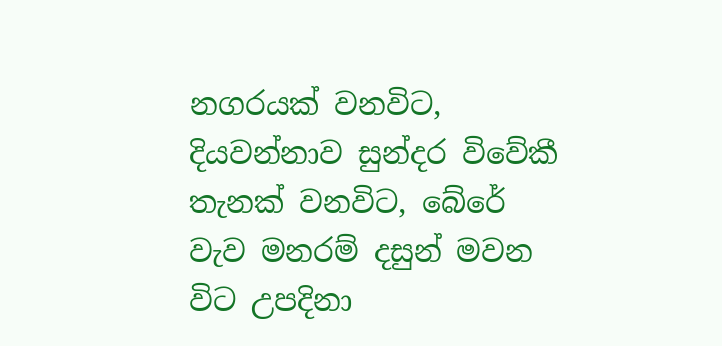නගරයක්‌ වනවිට, දියවන්නාව සුන්දර විවේකී තැනක්‌ වනවිට, බේරේ වැව මනරම් දසුන් මවන විට උපදිනා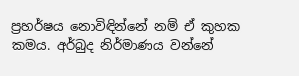ප්‍රහර්ෂය නොවිඳින්නේ නම් ඒ කුහක කමය. අර්බුද නිර්මාණය වන්නේ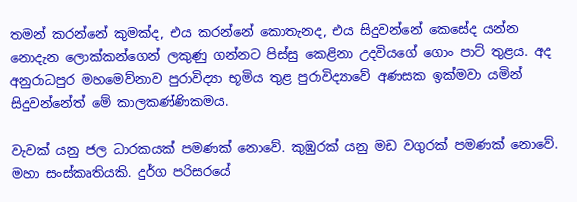තමන් කරන්නේ කුමක්‌ද, එය කරන්නේ කොතැනද, එය සිදුවන්නේ කෙසේද යන්න නොදැන ලොක්‌කන්ගෙන් ලකුණු ගන්නට පිස්‌සු කෙළිනා උදවියගේ ගොං පාට්‌ තුළය. අද අනුරාධපුර මහමෙව්නාව පුරාවිද්‍යා භූමිය තුළ පුරාවිද්‍යාවේ අණසක ඉක්‌මවා යමින් සිදුවන්නේත් මේ කාලකණ්‌ණිකමය.

වැවක්‌ යනු ජල ධාරකයක්‌ පමණක්‌ නොවේ. කුඹුරක්‌ යනු මඩ වගුරක්‌ පමණක්‌ නොවේ. මහා සංස්‌කෘතියකි. දුර්ග පරිසරයේ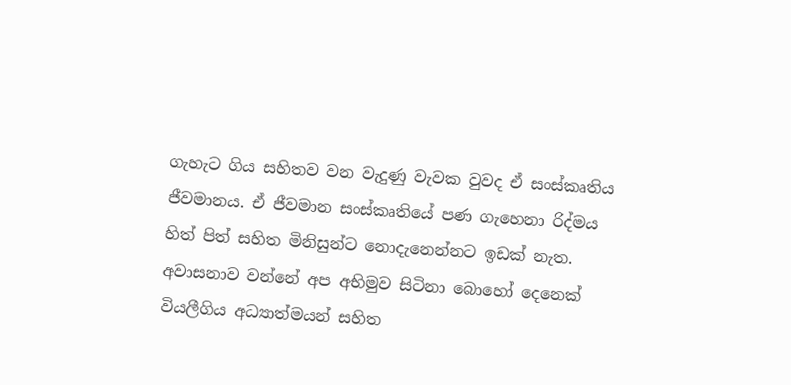ගැහැට ගිය සහිතව වන වැදුණු වැවක වුවද ඒ සංස්‌කෘතිය ජීවමානය. ඒ ජීවමාන සංස්‌කෘතියේ පණ ගැහෙනා රිද්මය හිත් පිත් සහිත මිනිසුන්ට නොදැනෙන්නට ඉඩක්‌ නැත. අවාසනාව වන්නේ අප අභිමුව සිටිනා බොහෝ දෙනෙක්‌ වියලීගිය අධ්‍යාත්මයන් සහිත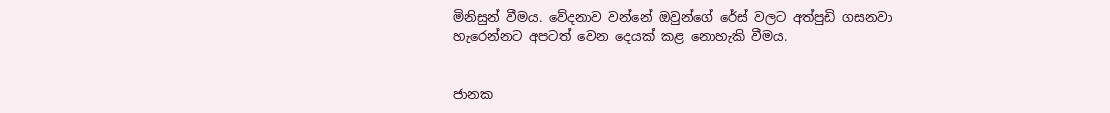මිනිසුන් වීමය. වේදනාව වන්නේ ඔවුන්ගේ රේස්‌ වලට අත්පුඩි ගසනවා හැරෙන්නට අපටත් වෙන දෙයක්‌ කළ නොහැකි වීමය.


ජානක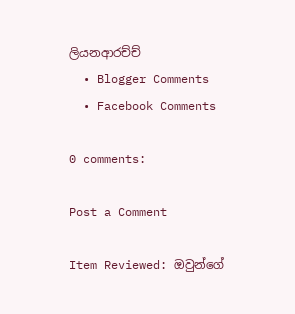ලියනආරච්ච්
  • Blogger Comments
  • Facebook Comments

0 comments:

Post a Comment

Item Reviewed: ඔවුන්ගේ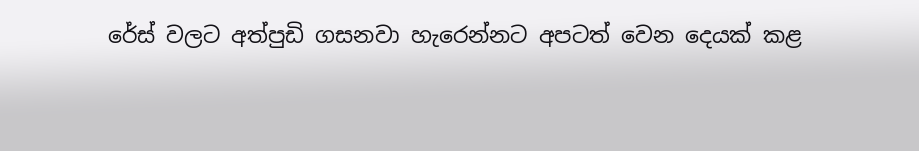රේස්‌ වලට අත්පුඩි ගසනවා හැරෙන්නට අපටත් වෙන දෙයක්‌ කළ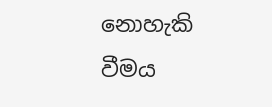නොහැකි වීමය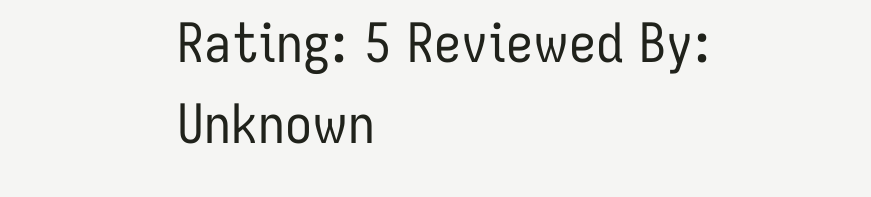Rating: 5 Reviewed By: Unknown